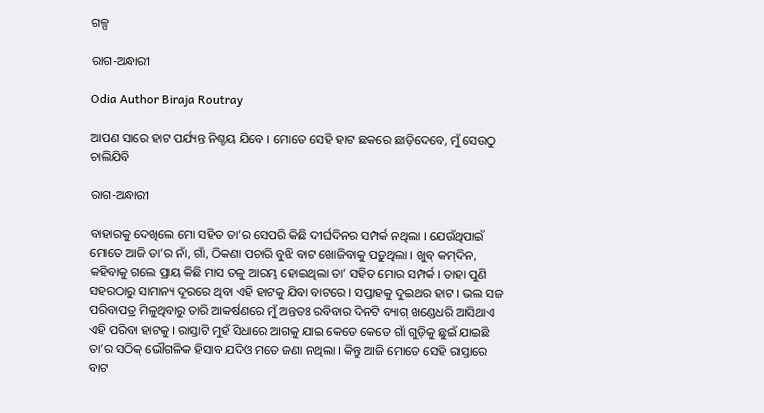ଗଳ୍ପ

ରାଗ-ଅନ୍ଧାରୀ

Odia Author Biraja Routray

ଆପଣ ସାରେ ହାଟ ପର୍ଯ୍ୟନ୍ତ ନିଶ୍ଚୟ ଯିବେ । ମୋତେ ସେହି ହାଟ ଛକରେ ଛାଡ଼ିଦେବେ, ମୁଁ ସେଉଠୁ ଚାଲିଯିବି

ରାଗ-ଅନ୍ଧାରୀ

ବାହାରକୁ ଦେଖିଲେ ମୋ ସହିତ ତା’ର ସେପରି କିଛି ଦୀର୍ଘଦିନର ସମ୍ପର୍କ ନଥିଲା । ଯେଉଁଥିପାଇଁ ମୋତେ ଆଜି ତା’ର ନାଁ, ଗାଁ, ଠିକଣା ପଚାରି ବୁଝି ବାଟ ଖୋଜିବାକୁ ପଡ଼ୁଥିଲା । ଖୁବ୍ କମ୍‌ଦିନ, କହିବାକୁ ଗଲେ ପ୍ରାୟ କିଛି ମାସ ତଳୁ ଆରମ୍ଭ ହୋଇଥିଲା ତା’ ସହିତ ମୋର ସମ୍ପର୍କ । ତାହା ପୁଣି ସହରଠାରୁ ସାମାନ୍ୟ ଦୂରରେ ଥିବା ଏହି ହାଟକୁ ଯିବା ବାଟରେ । ସପ୍ତାହକୁ ଦୁଇଥର ହାଟ । ଭଲ ସଜ ପରିବାପତ୍ର ମିଳୁଥିବାରୁ ତାରି ଆକର୍ଷଣରେ ମୁଁ ଅନ୍ତତଃ ରବିବାର ଦିନଟି ବ୍ୟାଗ୍ ଖଣ୍ଡେଧରି ଆସିଥାଏ ଏହି ପରିବା ହାଟକୁ । ରାସ୍ତାଟି ମୁହଁ ସିଧାରେ ଆଗକୁ ଯାଇ କେତେ କେତେ ଗାଁ ଗୁଡ଼ିକୁ ଛୁଇଁ ଯାଇଛି ତା’ର ସଠିକ୍ ଭୌଗଳିକ ହିସାବ ଯଦିଓ ମତେ ଜଣା ନଥିଲା । କିନ୍ତୁ ଆଜି ମୋତେ ସେହି ରାସ୍ତାରେ ବାଟ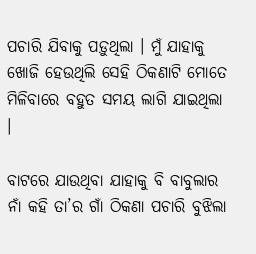ପଚାରି ଯିବାକୁ ପଡ଼ୁଥିଲା । ମୁଁ ଯାହାକୁ ଖୋଜି ହେଉଥିଲି ସେହି ଠିକଣାଟି ମୋତେ ମିଳିବାରେ ବହୁତ ସମୟ ଲାଗି ଯାଇଥିଲା ।

ବାଟରେ ଯାଉଥିବା ଯାହାକୁ ବି ବାବୁଲାର ନାଁ କହି ତା’ର ଗାଁ ଠିକଣା ପଚାରି ବୁଝିଲା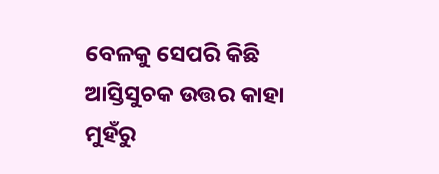ବେଳକୁ ସେପରି କିଛି ଆସ୍ତିସୁଚକ ଉତ୍ତର କାହା ମୁହଁରୁ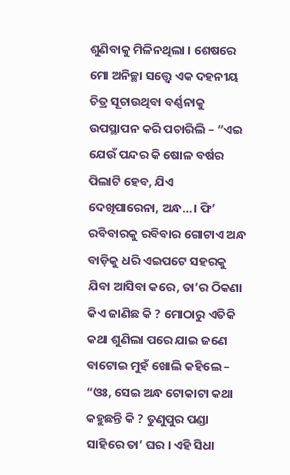ଶୁଣିବାକୁ ମିଳିନଥିଲା । ଶେଷରେ ମୋ ଅନିଚ୍ଛା ସତ୍ତ୍ୱେ ଏକ ଦହନୀୟ ଚିତ୍ର ସୂଚାଉଥିବା ବର୍ଣ୍ଣନାକୁ ଉପସ୍ଥାପନ କରି ପଚାରିଲି – “ଏଇ ଯେଉଁ ପନ୍ଦର କି ଷୋଳ ବର୍ଷର ପିଲାଟି ହେବ, ଯିଏ ଦେଖିପାରେନା, ଅନ୍ଧ…। ଫି’ ରବିବାରକୁ ରବିବାର ଗୋଟାଏ ଅନ୍ଧ ବାଡ଼ିକୁ ଧରି ଏଇପଟେ ସହରକୁ ଯିବା ଆସିବା କରେ, ତା’ର ଠିକଣା କିଏ ଜାଣିଛ କି ? ମୋଠାରୁ ଏତିକି କଥା ଶୁଣିଲା ପରେ ଯାଇ ଜଣେ ବାଟୋଇ ମୁହଁ ଖୋଲି କହିଲେ – “ଓଃ, ସେଇ ଅନ୍ଧ ଟୋକାଟା କଥା କହୁଛନ୍ତି କି ? ତୁଣୁପୁର ପଣ୍ଡା ସାହିରେ ତା’ ଘର । ଏହି ସିଧା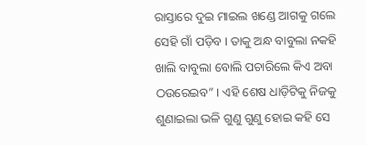ରାସ୍ତାରେ ଦୁଇ ମାଇଲ ଖଣ୍ଡେ ଆଗକୁ ଗଲେ ସେହି ଗାଁ ପଡ଼ିବ । ତାକୁ ଅନ୍ଧ ବାବୁଲା ନକହି ଖାଲି ବାବୁଲା ବୋଲି ପଚାରିଲେ କିଏ ଅବା ଠଉରେଇବ” । ଏହି ଶେଷ ଧାଡ଼ିଟିକୁ ନିଜକୁ ଶୁଣାଇଲା ଭଳି ଗୁଣୁ ଗୁଣୁ ହୋଇ କହି ସେ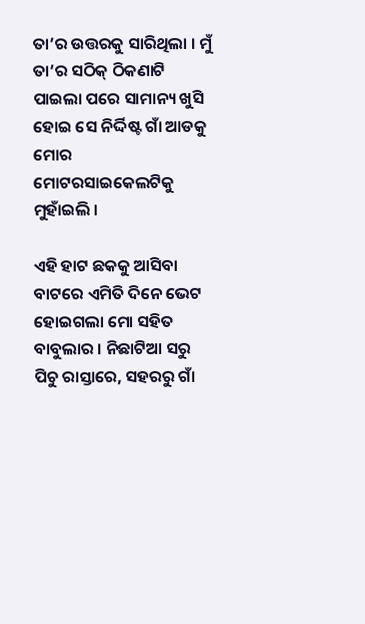ତା’ର ଉତ୍ତରକୁ ସାରିଥିଲା । ମୁଁ ତା’ର ସଠିକ୍ ଠିକଣାଟି ପାଇଲା ପରେ ସାମାନ୍ୟ ଖୁସି ହୋଇ ସେ ନିର୍ଦ୍ଦିଷ୍ଟ ଗାଁ ଆଡକୁ ମୋର ମୋଟରସାଇକେଲଟିକୁ ମୁହାଁଇଲି ।

ଏହି ହାଟ ଛକକୁ ଆସିବା ବାଟରେ ଏମିତି ଦିନେ ଭେଟ ହୋଇଗଲା ମୋ ସହିତ ବାବୁଲାର । ନିଛାଟିଆ ସରୁ ପିଚୁ ରାସ୍ତାରେ, ସହରରୁ ଗାଁ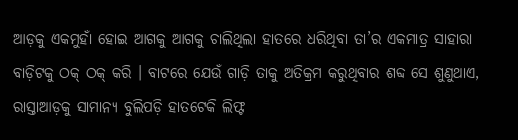ଆଡ଼କୁ ଏକମୁହାଁ ହୋଇ ଆଗକୁ ଆଗକୁ ଚାଲିଥିଲା ହାତରେ ଧରିଥିବା ତା’ର ଏକମାତ୍ର ସାହାରା ବାଡ଼ିଟକୁ ଠକ୍ ଠକ୍ କରି । ବାଟରେ ଯେଉଁ ଗାଡ଼ି ତାକୁ ଅତିକ୍ରମ କରୁଥିବାର ଶବ୍ଦ ସେ ଶୁଣୁଥାଏ, ରାସ୍ତାଆଡ଼କୁ ସାମାନ୍ୟ ବୁଲିପଡ଼ି ହାତଟେକି ଲିଫ୍ଟ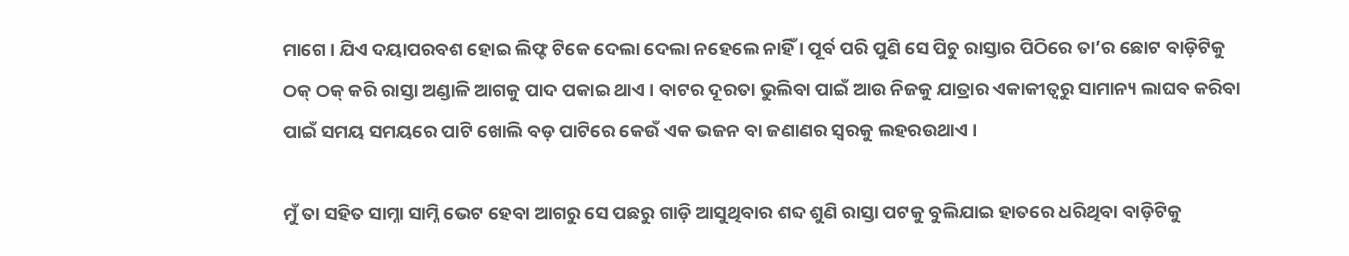ମାଗେ । ଯିଏ ଦୟାପରବଶ ହୋଇ ଲିଫ୍ଟ ଟିକେ ଦେଲା ଦେଲା ନହେଲେ ନାହିଁ । ପୂର୍ବ ପରି ପୁଣି ସେ ପିଚୁ ରାସ୍ତାର ପିଠିରେ ତା’ର ଛୋଟ ବାଡ଼ିଟିକୁ ଠକ୍ ଠକ୍ କରି ରାସ୍ତା ଅଣ୍ଡାଳି ଆଗକୁ ପାଦ ପକାଇ ଥାଏ । ବାଟର ଦୂରତା ଭୁଲିବା ପାଇଁ ଆଉ ନିଜକୁ ଯାତ୍ରାର ଏକାକୀତ୍ୱରୁ ସାମାନ୍ୟ ଲାଘବ କରିବା ପାଇଁ ସମୟ ସମୟରେ ପାଟି ଖୋଲି ବଡ଼ ପାଟିରେ କେଉଁ ଏକ ଭଜନ ବା ଜଣାଣର ସ୍ୱରକୁ ଲହରଉଥାଏ ।

ମୁଁ ତା ସହିତ ସାମ୍ନା ସାମ୍ନି ଭେଟ ହେବା ଆଗରୁ ସେ ପଛରୁ ଗାଡ଼ି ଆସୁଥିବାର ଶବ୍ଦ ଶୁଣି ରାସ୍ତା ପଟକୁ ବୁଲିଯାଇ ହାତରେ ଧରିଥିବା ବାଡ଼ିଟିକୁ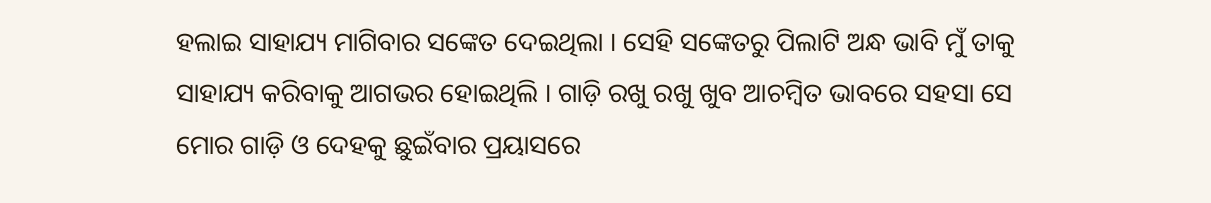ହଲାଇ ସାହାଯ୍ୟ ମାଗିବାର ସଙ୍କେତ ଦେଇଥିଲା । ସେହି ସଙ୍କେତରୁ ପିଲାଟି ଅନ୍ଧ ଭାବି ମୁଁ ତାକୁ ସାହାଯ୍ୟ କରିବାକୁ ଆଗଭର ହୋଇଥିଲି । ଗାଡ଼ି ରଖୁ ରଖୁ ଖୁବ ଆଚମ୍ୱିତ ଭାବରେ ସହସା ସେ ମୋର ଗାଡ଼ି ଓ ଦେହକୁ ଛୁଇଁବାର ପ୍ରୟାସରେ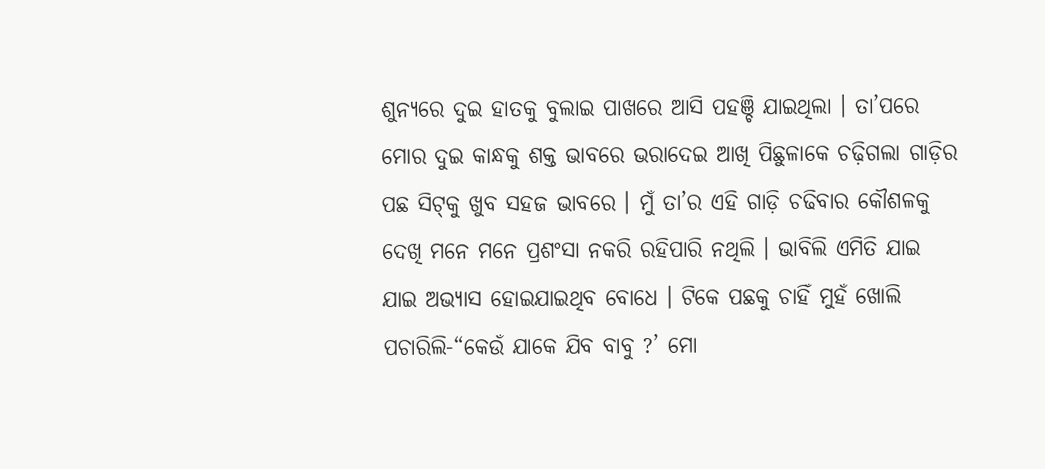ଶୁନ୍ୟରେ ଦୁଇ ହାତକୁ ବୁଲାଇ ପାଖରେ ଆସି ପହଞ୍ଚି ଯାଇଥିଲା । ତା’ପରେ ମୋର ଦୁଇ କାନ୍ଧକୁ ଶକ୍ତ ଭାବରେ ଭରାଦେଇ ଆଖି ପିଛୁଳାକେ ଚଢ଼ିଗଲା ଗାଡ଼ିର ପଛ ସିଟ୍‌କୁ ଖୁବ ସହଜ ଭାବରେ । ମୁଁ ତା’ର ଏହି ଗାଡ଼ି ଚଢିବାର କୌଶଳକୁ ଦେଖି ମନେ ମନେ ପ୍ରଶଂସା ନକରି ରହିପାରି ନଥିଲି । ଭାବିଲି ଏମିତି ଯାଇ ଯାଇ ଅଭ୍ୟାସ ହୋଇଯାଇଥିବ ବୋଧେ । ଟିକେ ପଛକୁ ଚାହିଁ ମୁହଁ ଖୋଲି ପଚାରିଲି-“କେଉଁ ଯାକେ ଯିବ ବାବୁ ?’ ମୋ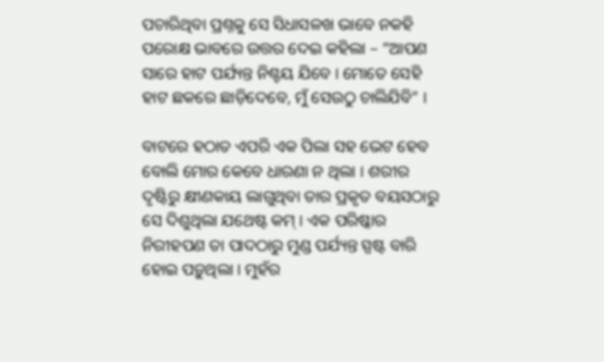ପଚାରିଥିବା ପ୍ରଶ୍ନକୁ ସେ ସିଧାସଳଖ ଭାବେ ନକହି ପରୋକ୍ଷ ଭାବରେ ଉତ୍ତର ଦେଇ କହିଲା – “ଆପଣ ସାରେ ହାଟ ପର୍ଯ୍ୟନ୍ତ ନିଶ୍ଚୟ ଯିବେ । ମୋତେ ସେହି ହାଟ ଛକରେ ଛାଡ଼ିଦେବେ, ମୁଁ ସେଉଠୁ ଚାଲିଯିବି” ।

ବାଟରେ ହଠାତ ଏପରି ଏକ ପିଲା ସହ ଭେଟ ହେବ ବୋଲି ମୋର କେବେ ଧାରଣା ନ ଥିଲା । ଶରୀର ଦୃଷ୍ଟିରୁ କ୍ଷୀଣକାୟ ଲାଗୁଥିବା ତାର ପ୍ରକୃତ ବୟସଠାରୁ ସେ ଦିଶୁଥିଲା ଯଥେଷ୍ଟ କମ୍ । ଏକ ପରିଷ୍କାର ନିରୀହପଣ ତା ପାଦଠାରୁ ମୁଣ୍ଡ ପର୍ଯ୍ୟନ୍ତ ସ୍ପଷ୍ଟ ବାରି ହୋଇ ପଡ଼ୁଥିଲା । ମୁହଁର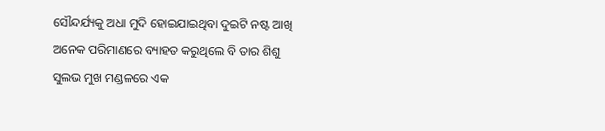ସୌନ୍ଦର୍ଯ୍ୟକୁ ଅଧା ମୁଦି ହୋଇଯାଇଥିବା ଦୁଇଟି ନଷ୍ଟ ଆଖି ଅନେକ ପରିମାଣରେ ବ୍ୟାହତ କରୁଥିଲେ ବି ତାର ଶିଶୁ ସୁଲଭ ମୁଖ ମଣ୍ଡଳରେ ଏକ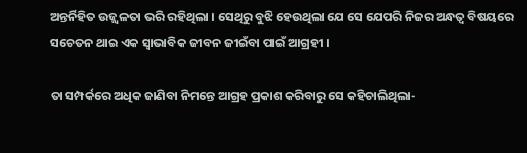ଅନ୍ତର୍ନିହିତ ଉଜ୍ଜ୍ୱଳତା ଭରି ରହିଥିଲା । ସେଥିରୁ ବୁଝି ହେଉଥିଲା ଯେ ସେ ଯେପରି ନିଜର ଅନ୍ଧତ୍ୱ ବିଷୟରେ ସଚେତନ ଥାଇ ଏକ ସ୍ୱାଭାବିକ ଜୀବନ ଜୀଇଁବା ପାଇଁ ଆଗ୍ରହୀ ।

ତା ସମ୍ପର୍କରେ ଅଧିକ ଜାଣିବା ନିମନ୍ତେ ଆଗ୍ରହ ପ୍ରକାଶ କରିବାରୁ ସେ କହିଚାଲିଥିଲା-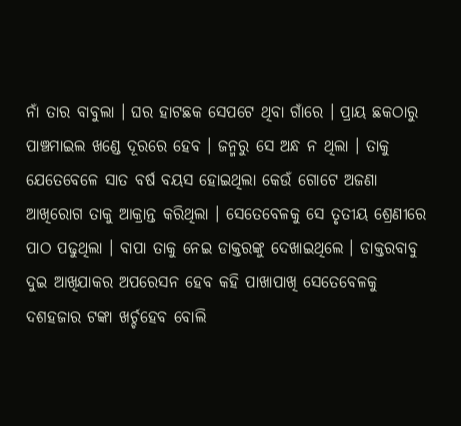ନାଁ ତାର ବାବୁଲା । ଘର ହାଟଛକ ସେପଟେ ଥିବା ଗାଁରେ । ପ୍ରାୟ ଛକଠାରୁ ପାଞ୍ଚମାଇଲ ଖଣ୍ଡେ ଦୂରରେ ହେବ । ଜନ୍ମରୁ ସେ ଅନ୍ଧ ନ ଥିଲା । ତାକୁ ଯେତେବେଳେ ସାତ ବର୍ଷ ବୟସ ହୋଇଥିଲା କେଉଁ ଗୋଟେ ଅଜଣା ଆଖିରୋଗ ତାକୁ ଆକ୍ରାନ୍ତ କରିଥିଲା । ସେତେବେଳକୁ ସେ ତୃତୀୟ ଶ୍ରେଣୀରେ ପାଠ ପଢୁଥିଲା । ବାପା ତାକୁ ନେଇ ଡାକ୍ତରଙ୍କୁ ଦେଖାଇଥିଲେ । ଡାକ୍ତରବାବୁ ଦୁଇ ଆଖିଯାକର ଅପରେସନ ହେବ କହି ପାଖାପାଖି ସେତେବେଳକୁ ଦଶହଜାର ଟଙ୍କା ଖର୍ଚ୍ଚହେବ ବୋଲି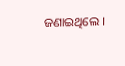ଜଣାଇଥିଲେ ।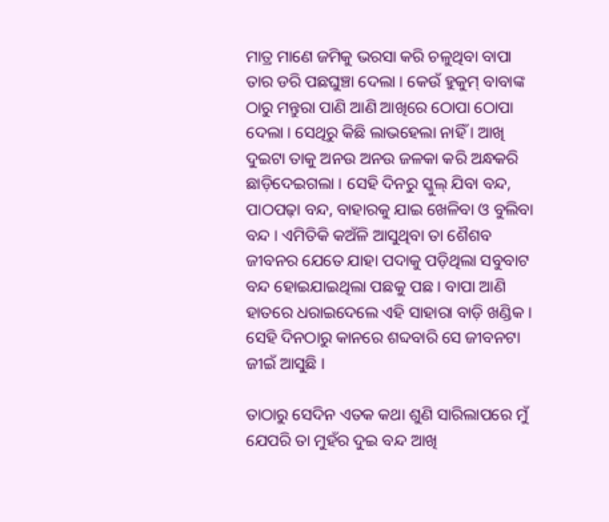ମାତ୍ର ମାଣେ ଜମିକୁ ଭରସା କରି ଚଳୁଥିବା ବାପା ତାର ଡରି ପଛଘୁଞ୍ଚା ଦେଲା । କେଉଁ ହୁକୁମ୍ ବାବାଙ୍କ ଠାରୁ ମନ୍ତୁରା ପାଣି ଆଣି ଆଖିରେ ଠୋପା ଠୋପା ଦେଲା । ସେଥିରୁ କିଛି ଲାଭହେଲା ନାହିଁ । ଆଖି ଦୁଇଟା ତାକୁ ଅନଉ ଅନଉ ଜଳକା କରି ଅନ୍ଧକରି ଛାଡ଼ିଦେଇଗଲା । ସେହି ଦିନରୁ ସ୍କୁଲ୍ ଯିବା ବନ୍ଦ, ପାଠପଢ଼ା ବନ୍ଦ, ବାହାରକୁ ଯାଇ ଖେଳିବା ଓ ବୁଲିବା ବନ୍ଦ । ଏମିତିକି କଅଁଳି ଆସୁଥିବା ତା ଶୈଶବ ଜୀବନର ଯେତେ ଯାହା ପଦାକୁ ପଡ଼ିଥିଲା ସବୁବାଟ ବନ୍ଦ ହୋଇଯାଇଥିଲା ପଛକୁ ପଛ । ବାପା ଆଣି ହାତରେ ଧରାଇଦେଲେ ଏହି ସାହାରା ବାଡ଼ି ଖଣ୍ଡିକ । ସେହି ଦିନଠାରୁ କାନରେ ଶବ୍ଦବାରି ସେ ଜୀବନଟା ଜୀଇଁ ଆସୁଛି ।

ତାଠାରୁ ସେଦିନ ଏତକ କଥା ଶୁଣି ସାରିଲାପରେ ମୁଁ ଯେପରି ତା ମୁହଁର ଦୁଇ ବନ୍ଦ ଆଖି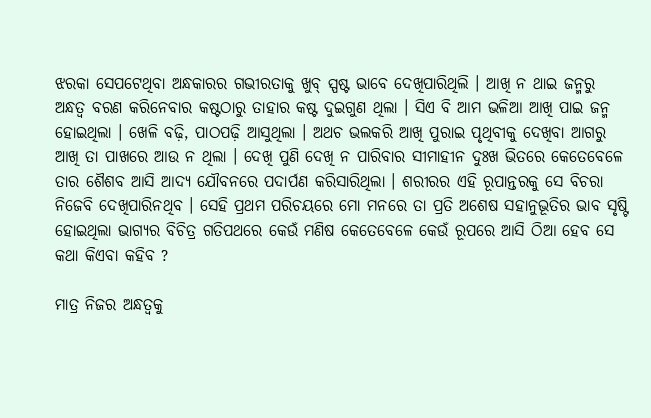ଝରକା ସେପଟେଥିବା ଅନ୍ଧକାରର ଗଭୀରତାକୁ ଖୁବ୍ ସ୍ପଷ୍ଟ ଭାବେ ଦେଖିପାରିଥିଲି । ଆଖି ନ ଥାଇ ଜନ୍ମରୁ ଅନ୍ଧତ୍ୱ ବରଣ କରିନେବାର କଷ୍ଟଠାରୁ ତାହାର କଷ୍ଟ ଦୁଇଗୁଣ ଥିଲା । ସିଏ ବି ଆମ ଭଳିଆ ଆଖି ପାଇ ଜନ୍ମ ହୋଇଥିଲା । ଖେଳି ବଢ଼ି, ପାଠପଢ଼ି ଆସୁଥିଲା । ଅଥଚ ଭଲକରି ଆଖି ପୁରାଇ ପୃଥିବୀକୁ ଦେଖିବା ଆଗରୁ ଆଖି ତା ପାଖରେ ଆଉ ନ ଥିଲା । ଦେଖି ପୁଣି ଦେଖି ନ ପାରିବାର ସୀମାହୀନ ଦୁଃଖ ଭିତରେ କେତେବେଳେ ତାର ଶୈଶବ ଆସି ଆଦ୍ୟ ଯୌବନରେ ପଦାର୍ପଣ କରିସାରିଥିଲା । ଶରୀରର ଏହି ରୂପାନ୍ତରକୁ ସେ ବିଚରା ନିଜେବି ଦେଖିପାରିନଥିବ । ସେହି ପ୍ରଥମ ପରିଚୟରେ ମୋ ମନରେ ତା ପ୍ରତି ଅଶେଷ ସହାନୁଭୂତିର ଭାବ ସୃଷ୍ଟି ହୋଇଥିଲା ଭାଗ୍ୟର ବିଚିତ୍ର ଗତିପଥରେ କେଉଁ ମଣିଷ କେତେବେଳେ କେଉଁ ରୂପରେ ଆସି ଠିଆ ହେବ ସେ କଥା କିଏବା କହିବ ?

ମାତ୍ର ନିଜର ଅନ୍ଧତ୍ୱକୁ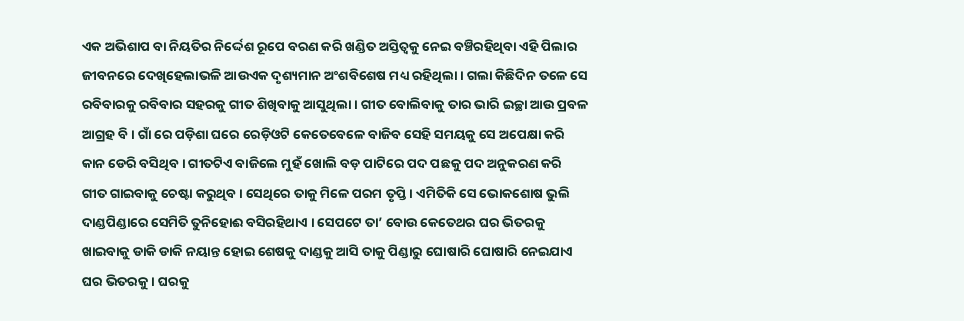ଏକ ଅଭିଶାପ ବା ନିୟତିର ନିର୍ଦ୍ଦେଶ ରୂପେ ବରଣ କରି ଖଣ୍ଡିତ ଅସ୍ତିତ୍ୱକୁ ନେଇ ବଞ୍ଚିରହିଥିବା ଏହି ପିଲାର ଜୀବନରେ ଦେଖିହେଲାଭଳି ଆଉଏକ ଦୃଶ୍ୟମାନ ଅଂଶବିଶେଷ ମଧ୍ୟ ରହିଥିଲା । ଗଲା କିଛିଦିନ ତଳେ ସେ ରବିବାରକୁ ରବିବାର ସହରକୁ ଗୀତ ଶିଖିବାକୁ ଆସୁଥିଲା । ଗୀତ ବୋଲିବାକୁ ତାର ଭାରି ଇଚ୍ଛା ଆଉ ପ୍ରବଳ ଆଗ୍ରହ ବି । ଗାଁ ରେ ପଡ଼ିଶା ଘରେ ରେଡ଼ିଓଟି କେତେବେଳେ ବାଜିବ ସେହି ସମୟକୁ ସେ ଅପେକ୍ଷା କରି କାନ ଡେରି ବସିଥିବ । ଗୀତଟିଏ ବାଜିଲେ ମୁହଁ ଖୋଲି ବଡ଼ ପାଟିରେ ପଦ ପଛକୁ ପଦ ଅନୁକରଣ କରି ଗୀତ ଗାଇବାକୁ ଚେଷ୍ଟା କରୁଥିବ । ସେଥିରେ ତାକୁ ମିଳେ ପରମ ତୃପ୍ତି । ଏମିତିକି ସେ ଭୋକଶୋଷ ଭୁଲି ଦାଣ୍ଡପିଣ୍ଡାରେ ସେମିତି ତୁନିହୋଈ ବସିରହିଥାଏ । ସେପଟେ ତା’ ବୋଉ କେତେଥର ଘର ଭିତରକୁ ଖାଇବାକୁ ଡାକି ଡାକି ନୟାନ୍ତ ହୋଇ ଶେଷକୁ ଦାଣ୍ଡକୁ ଆସି ତାକୁ ପିଣ୍ଡାରୁ ଘୋଷାରି ଘୋଷାରି ନେଇଯାଏ ଘର ଭିତରକୁ । ଘରକୁ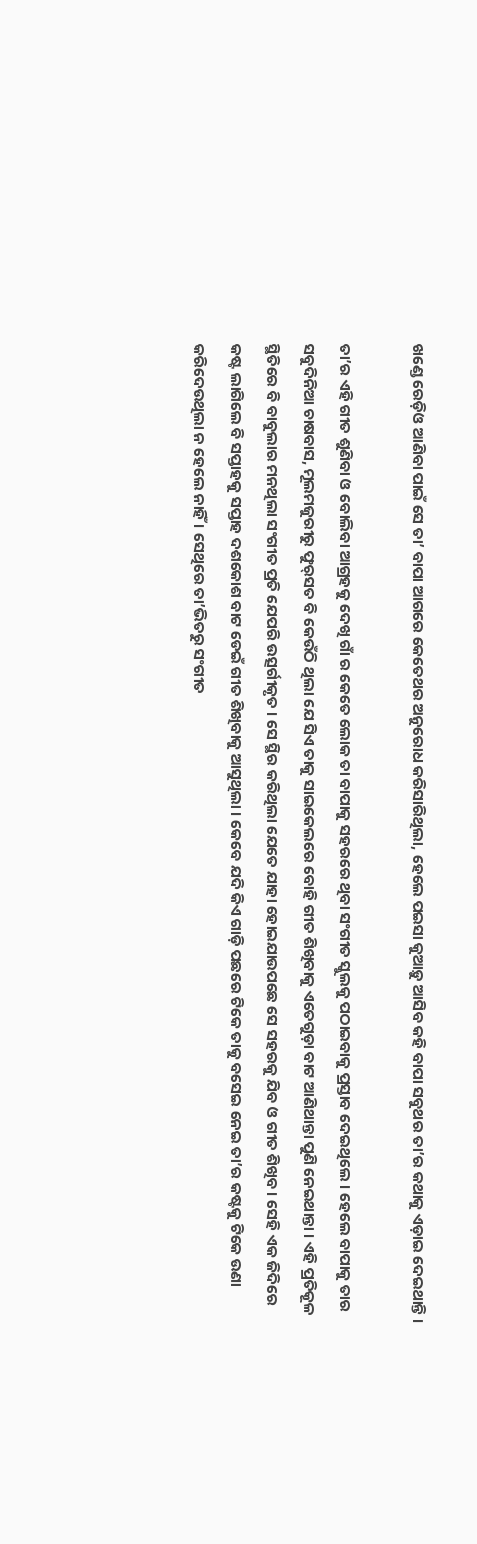ଖଣ୍ଡେ ରେଡ଼ିଓ ଆଣିବା ପାଇଁ ସେ ତା’ ବାପା ଆଗରେ କେତେଥର ଅନୁରୋଧ କରିସାରିଥିଲା, ହେଲେ ପଇସା କୁଆଡ଼ୁ ଆସିବ କହି ବାପା ସବୁଥର ତା’ର କଥାକୁ ଏଡ଼ାଇ ଦେଇଥାନ୍ତି ।

ତା’ର ଏହି ଗୀତ ଶୁଣିବା ଓ ବୋଲିବା ଆଗ୍ରହକୁ ଦେଖି ଗାଁ ର କେତେ ଲୋକ ତା ବାପାକୁ ସହରରେ ଥିବା ସଂଗୀତ ସ୍କୁଲକୁ ପଠାଇବାକୁ ପ୍ରସ୍ତାବ ଦେଇଥିଲେ । ହେଲେ ବାପାକୁ ତାର ସବୁଦିନିଆ ଚାଷବାସ, ମୂଲମଜୁରୀରୁ ଫୁର୍‌ସତ ବି କେଉଁଠି ଥିଲା ଯେ ସିଏ ତାକୁ ସାଇକେଲରେ ବୋହି ଗୀତ ଶିଖିବାକୁ ଏତେଗୁଡ଼ା ବାଟ ଆଣିଥାନ୍ତା ପୁଣି ନେଇଥାନ୍ତା । ଏହି ପ୍ରତିକୂଳ ସ୍ଥିତିରେ ବି ବାବୁଲାର ମନଥିଲା ସଂଗୀତ ପ୍ରତି ଯେପରି ଉତ୍ସର୍ଗୀକୃତ । ସେ ସ୍ଥିର କରିଥିଲା ଯେତେ ଯାହା ହୋଇଯାଉପଛେ ସେ ସହରକୁ ଯିବ ଓ ଗୀତ ଶିଖିବ । ସେହି ଏକ ଜିଦିରେ କଷ୍ଟ ଲାଗିଲେ ବି ସପ୍ତାହକୁ ସପ୍ତାହ ଦଶକୋଶ ବାଟ ଡେଇଁ ଗୀତ ଶିଖିବାକୁ ଆସୁଥିଲା । କେବେ ଯଦି କିଏ ଗାଡ଼ି ପଛରେ ଟିକେ ତାକୁ ବସେଇ ନେଇ ତା’ର କଷ୍ଟକୁ ଟିକେ ଉଣା କରିଦେଉଥିଲା ନ ହେଲେ ନାହିଁ । ସେଥିରେ ତା’ଭିତରୁ ସଂଗୀତ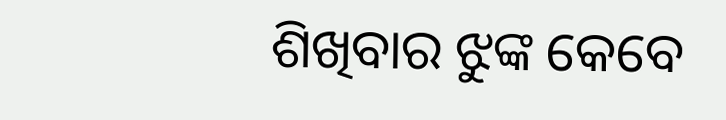ଶିଖିବାର ଝୁଙ୍କ କେବେ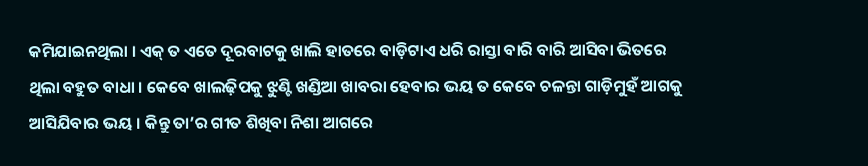କମିଯାଇନଥିଲା । ଏକ୍‌ ତ ଏତେ ଦୂରବାଟକୁ ଖାଲି ହାତରେ ବାଡ଼ିଟାଏ ଧରି ରାସ୍ତା ବାରି ବାରି ଆସିବା ଭିତରେ ଥିଲା ବହୁତ ବାଧା । କେବେ ଖାଲଢ଼ିପକୁ ଝୁଣ୍ଟି ଖଣ୍ଡିଆ ଖାବରା ହେବାର ଭୟ ତ କେବେ ଚଳନ୍ତା ଗାଡ଼ିମୁହଁ ଆଗକୁ ଆସିଯିବାର ଭୟ । କିନ୍ତୁ ତା’ର ଗୀତ ଶିଖିବା ନିଶା ଆଗରେ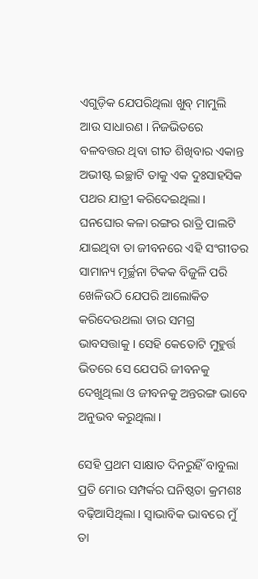ଏଗୁଡ଼ିକ ଯେପରିଥିଲା ଖୁବ୍ ମାମୁଲି ଆଉ ସାଧାରଣ । ନିଜଭିତରେ ବଳବତ୍ତର ଥିବା ଗୀତ ଶିଖିବାର ଏକାନ୍ତ ଅଭୀଷ୍ଟ ଇଚ୍ଛାଟି ତାକୁ ଏକ ଦୁଃସାହସିକ ପଥର ଯାତ୍ରୀ କରିଦେଇଥିଲା । ଘନଘୋର କଳା ରଙ୍ଗର ରାତ୍ରି ପାଲଟି ଯାଇଥିବା ତା ଜୀବନରେ ଏହି ସଂଗୀତର ସାମାନ୍ୟ ମୂର୍ଚ୍ଛନା ଟିକକ ବିଜୁଳି ପରି ଖେଳିଉଠି ଯେପରି ଆଲୋକିତ କରିଦେଉଥଲା ତାର ସମଗ୍ର ଭାବସତ୍ତାକୁ । ସେହି କେତୋଟି ମୁହୁର୍ତ୍ତ ଭିତରେ ସେ ଯେପରି ଜୀବନକୁ ଦେଖୁଥିଲା ଓ ଜୀବନକୁ ଅନ୍ତରଙ୍ଗ ଭାବେ ଅନୁଭବ କରୁଥିଲା ।

ସେହି ପ୍ରଥମ ସାକ୍ଷାତ ଦିନରୁହିଁ ବାବୁଲା ପ୍ରତି ମୋର ସମ୍ପର୍କର ଘନିଷ୍ଠତା କ୍ରମଶଃ ବଢ଼ିଆସିଥିଲା । ସ୍ୱାଭାବିକ ଭାବରେ ମୁଁ ତା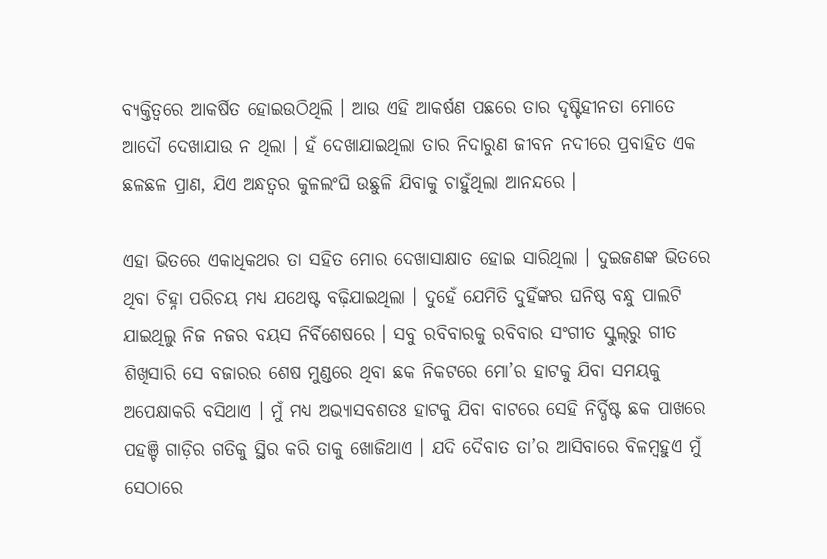ବ୍ୟକ୍ତିତ୍ୱରେ ଆକର୍ଷିତ ହୋଇଉଠିଥିଲି । ଆଉ ଏହି ଆକର୍ଷଣ ପଛରେ ତାର ଦୃଷ୍ଟିହୀନତା ମୋତେ ଆଦୌ ଦେଖାଯାଉ ନ ଥିଲା । ହଁ ଦେଖାଯାଇଥିଲା ତାର ନିଦାରୁଣ ଜୀବନ ନଦୀରେ ପ୍ରବାହିତ ଏକ ଛଳଛଳ ପ୍ରାଣ, ଯିଏ ଅନ୍ଧତ୍ୱର କୁଳଲଂଘି ଉଛୁଳି ଯିବାକୁ ଚାହୁଁଥିଲା ଆନନ୍ଦରେ ।

ଏହା ଭିତରେ ଏକାଧିକଥର ତା ସହିତ ମୋର ଦେଖାସାକ୍ଷାତ ହୋଇ ସାରିଥିଲା । ଦୁଇଜଣଙ୍କ ଭିତରେ ଥିବା ଚିହ୍ନା ପରିଚୟ ମଧ୍ୟ ଯଥେଷ୍ଟ ବଢ଼ିଯାଇଥିଲା । ଦୁହେଁ ଯେମିତି ଦୁହିଁଙ୍କର ଘନିଷ୍ଠ ବନ୍ଧୁ ପାଲଟି ଯାଇଥିଲୁ ନିଜ ନଜର ବୟସ ନିର୍ବିଶେଷରେ । ସବୁ ରବିବାରକୁ ରବିବାର ସଂଗୀତ ସ୍କୁଲ୍‌ରୁ ଗୀତ ଶିଖିସାରି ସେ ବଜାରର ଶେଷ ମୁଣ୍ଡରେ ଥିବା ଛକ ନିକଟରେ ମୋ’ର ହାଟକୁ ଯିବା ସମୟକୁ ଅପେକ୍ଷାକରି ବସିଥାଏ । ମୁଁ ମଧ୍ୟ ଅଭ୍ୟାସବଶତଃ ହାଟକୁ ଯିବା ବାଟରେ ସେହି ନିର୍ଦ୍ଧିଷ୍ଟ ଛକ ପାଖରେ ପହଞ୍ଚି ଗାଡ଼ିର ଗତିକୁ ସ୍ଥିର କରି ତାକୁ ଖୋଜିଥାଏ । ଯଦି ଦୈବାତ ତା’ର ଆସିବାରେ ବିଳମ୍ୱହୁଏ ମୁଁ ସେଠାରେ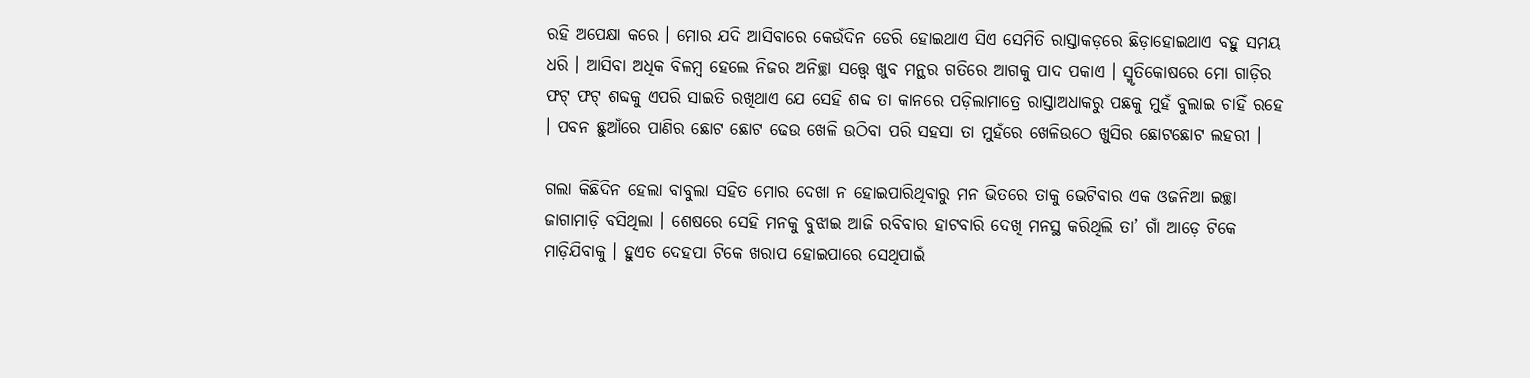ରହି ଅପେକ୍ଷା କରେ । ମୋର ଯଦି ଆସିବାରେ କେଉଁଦିନ ଡେରି ହୋଇଥାଏ ସିଏ ସେମିତି ରାସ୍ତାକଡ଼ରେ ଛିଡ଼ାହୋଇଥାଏ ବହୁ ସମୟ ଧରି । ଆସିବା ଅଧିକ ବିଳମ୍ୱ ହେଲେ ନିଜର ଅନିଚ୍ଛା ସତ୍ତ୍ୱେ ଖୁବ ମନ୍ଥର ଗତିରେ ଆଗକୁ ପାଦ ପକାଏ । ସ୍ମୃତିକୋଷରେ ମୋ ଗାଡ଼ିର ଫଟ୍ ଫଟ୍ ଶବ୍ଦକୁ ଏପରି ସାଇତି ରଖିଥାଏ ଯେ ସେହି ଶବ୍ଦ ତା କାନରେ ପଡ଼ିଲାମାତ୍ରେ ରାସ୍ତାଅଧାକରୁ ପଛକୁ ମୁହଁ ବୁଲାଇ ଚାହିଁ ରହେ । ପବନ ଛୁଆଁରେ ପାଣିର ଛୋଟ ଛୋଟ ଢେଉ ଖେଳି ଉଠିବା ପରି ସହସା ତା ମୁହଁରେ ଖେଳିଉଠେ ଖୁସିର ଛୋଟଛୋଟ ଲହରୀ ।

ଗଲା କିଛିଦିନ ହେଲା ବାବୁଲା ସହିତ ମୋର ଦେଖା ନ ହୋଇପାରିଥିବାରୁ ମନ ଭିତରେ ତାକୁ ଭେଟିବାର ଏକ ଓଜନିଆ ଇଚ୍ଛା ଜାଗାମାଡ଼ି ବସିଥିଲା । ଶେଷରେ ସେହି ମନକୁ ବୁଝାଇ ଆଜି ରବିବାର ହାଟବାରି ଦେଖି ମନସ୍ଥ କରିଥିଲି ତା’ ଗାଁ ଆଡ଼େ ଟିକେ ମାଡ଼ିଯିବାକୁ । ହୁଏତ ଦେହପା ଟିକେ ଖରାପ ହୋଇପାରେ ସେଥିପାଇଁ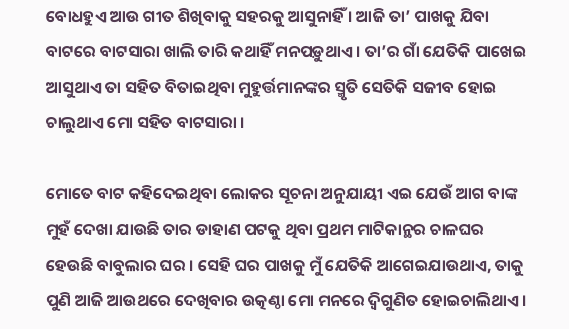ବୋଧହୁଏ ଆଉ ଗୀତ ଶିଖିବାକୁ ସହରକୁ ଆସୁନାହିଁ । ଆଜି ତା’ ପାଖକୁ ଯିବା ବାଟରେ ବାଟସାରା ଖାଲି ତାରି କଥାହିଁ ମନପଡ଼ୁଥାଏ । ତା’ର ଗାଁ ଯେତିକି ପାଖେଇ ଆସୁଥାଏ ତା ସହିତ ବିତାଇଥିବା ମୁହୁର୍ତ୍ତମାନଙ୍କର ସ୍ମୃତି ସେତିକି ସଜୀବ ହୋଇ ଚାଲୁଥାଏ ମୋ ସହିତ ବାଟସାରା ।

ମୋତେ ବାଟ କହିଦେଇଥିବା ଲୋକର ସୂଚନା ଅନୁଯାୟୀ ଏଇ ଯେଉଁ ଆଗ ବାଙ୍କ ମୁହଁ ଦେଖା ଯାଉଛି ତାର ଡାହାଣ ପଟକୁ ଥିବା ପ୍ରଥମ ମାଟିକାନ୍ଥର ଚାଳଘର ହେଉଛି ବାବୁଲାର ଘର । ସେହି ଘର ପାଖକୁ ମୁଁ ଯେତିକି ଆଗେଇଯାଉଥାଏ, ତାକୁ ପୁଣି ଆଜି ଆଉଥରେ ଦେଖିବାର ଉତ୍କଣ୍ଠା ମୋ ମନରେ ଦ୍ୱିଗୁଣିତ ହୋଇଚାଲିଥାଏ ।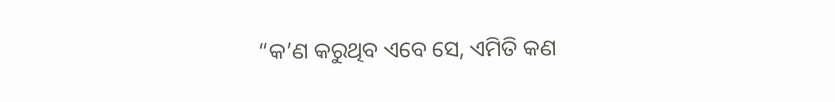“କ’ଣ କରୁଥିବ ଏବେ ସେ, ଏମିତି କଣ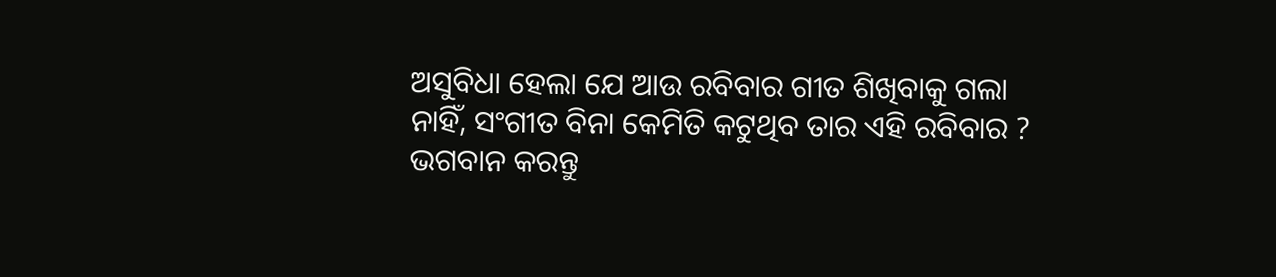ଅସୁବିଧା ହେଲା ଯେ ଆଉ ରବିବାର ଗୀତ ଶିଖିବାକୁ ଗଲା ନାହିଁ, ସଂଗୀତ ବିନା କେମିତି କଟୁଥିବ ତାର ଏହି ରବିବାର ? ଭଗବାନ କରନ୍ତୁ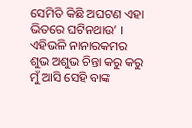ସେମିତି କିଛି ଅଘଟଣ ଏହା ଭିତରେ ଘଟିନଥାଉ’ । ଏହିଭଳି ନାନାରକମର ଶୁଭ ଅଶୁଭ ଚିନ୍ତା କରୁ କରୁ ମୁଁ ଆସି ସେହି ବାଙ୍କ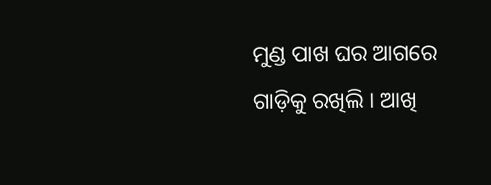ମୁଣ୍ଡ ପାଖ ଘର ଆଗରେ ଗାଡ଼ିକୁ ରଖିଲି । ଆଖି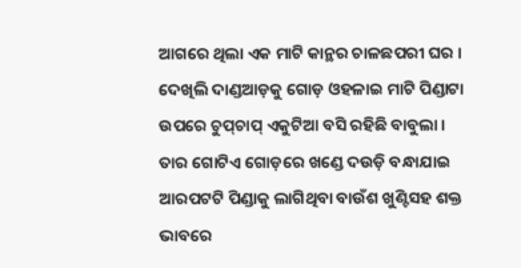ଆଗରେ ଥିଲା ଏକ ମାଟି କାନ୍ଥର ଚାଳଛପରୀ ଘର । ଦେଖିଲି ଦାଣ୍ଡଆଡ଼କୁ ଗୋଡ଼ ଓହଳାଇ ମାଟି ପିଣ୍ଡାଟା ଉପରେ ଚୁପ୍‌ଚାପ୍ ଏକୁଟିଆ ବସି ରହିଛି ବାବୁଲା । ତାର ଗୋଟିଏ ଗୋଡ଼ରେ ଖଣ୍ଡେ ଦଉଡ଼ି ବନ୍ଧାଯାଇ ଆରପଟଟି ପିଣ୍ଡାକୁ ଲାଗିଥିବା ବାଉଁଶ ଖୁଣ୍ଟିସହ ଶକ୍ତ ଭାବରେ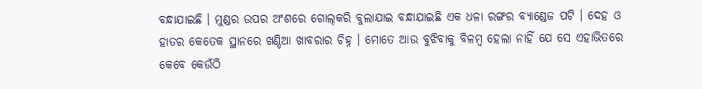ବନ୍ଧାଯାଇଛି । ମୁଣ୍ଡର ଉପର ଅଂଶରେ ଗୋଲ୍‌କରି ବୁଲାଯାଇ ବନ୍ଧାଯାଇଛି ଏକ ଧଳା ରଙ୍ଗର ବ୍ୟାଣ୍ଡେଜ ପଟି । ଦେହ ଓ ହାତର କେତେକ ସ୍ଥାନରେ ଖଣ୍ଡିଆ ଖାବରାର ଚିହ୍ନ । ମୋତେ ଆଉ ବୁଝିବାକୁ ବିଳମ୍ୱ ହେଲା ନାହିଁ ଯେ ସେ ଏହାଭିତରେ କେବେ କେଉଁଠି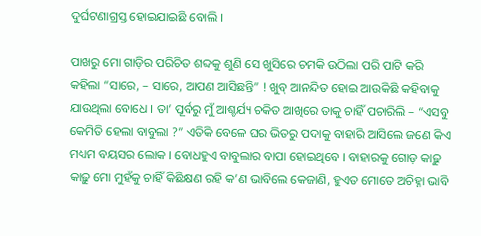ଦୁର୍ଘଟଣାଗ୍ରସ୍ତ ହୋଇଯାଇଛି ବୋଲି ।

ପାଖରୁ ମୋ ଗାଡ଼ିର ପରିଚିତ ଶବ୍ଦକୁ ଶୁଣି ସେ ଖୁସିରେ ଚମକି ଉଠିଲା ପରି ପାଟି କରି କହିଲା “ସାରେ, – ସାରେ, ଆପଣ ଆସିଛନ୍ତି” ! ଖୁବ୍ ଆନନ୍ଦିତ ହୋଇ ଆଉକିଛି କହିବାକୁ ଯାଉଥିଲା ବୋଧେ । ତା’ ପୂର୍ବରୁ ମୁଁ ଆଶ୍ଚର୍ଯ୍ୟ ଚକିତ ଆଖିରେ ତାକୁ ଚାହିଁ ପଚାରିଲି – “ଏସବୁ କେମିତି ହେଲା ବାବୁଲା ?” ଏତିକି ବେଳେ ଘର ଭିତରୁ ପଦାକୁ ବାହାରି ଆସିଲେ ଜଣେ କିଏ ମଧ୍ୟମ ବୟସର ଲୋକ । ବୋଧହୁଏ ବାବୁଲାର ବାପା ହୋଇଥିବେ । ବାହାରକୁ ଗୋଡ଼ କାଢ଼ୁ କାଢ଼ୁ ମୋ ମୁହଁକୁ ଚାହିଁ କିଛିକ୍ଷଣ ରହି କ’ଣ ଭାବିଲେ କେଜାଣି, ହୁଏତ ମୋତେ ଅଚିହ୍ନା ଭାବି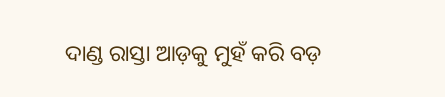ଦାଣ୍ଡ ରାସ୍ତା ଆଡ଼କୁ ମୁହଁ କରି ବଡ଼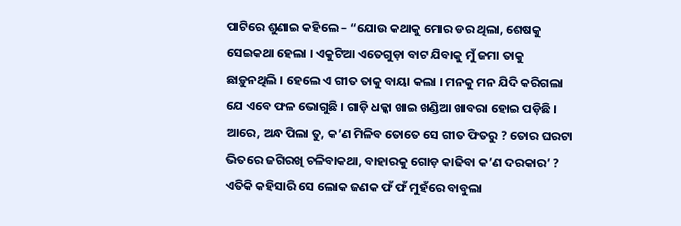ପାଟିରେ ଶୁଣାଇ କହିଲେ – “ଯୋଉ କଥାକୁ ମୋର ଡର ଥିଲା, ଶେଷକୁ ସେଇକଥା ହେଲା । ଏକୁଟିଆ ଏତେଗୁଡ଼ା ବାଟ ଯିବାକୁ ମୁଁ ଜମା ତାକୁ ଛାଡ଼ୁନଥିଲି । ହେଲେ ଏ ଗୀତ ତାକୁ ବାୟା କଲା । ମନକୁ ମନ ଯିଦି କରିଗଲା ଯେ ଏବେ ଫଳ ଭୋଗୁଛି । ଗାଡ଼ି ଧକ୍କା ଖାଇ ଖଣ୍ଡିଆ ଖାବରା ହୋଇ ପଡ଼ିଛି । ଆରେ, ଅନ୍ଧ ପିଲା ତୁ, କ’ଣ ମିଳିବ ତୋତେ ସେ ଗୀତ ଫିତରୁ ? ତୋର ଘରଟା ଭିତରେ ଜଗିରଖି ଚଳିବାକଥା, ବାହାରକୁ ଗୋଡ଼ କାଢିବା କ’ଣ ଦରକାର’ ? ଏତିକି କହିସାରି ସେ ଲୋକ ଜଣକ ଫଁ ଫଁ ମୁହଁରେ ବାବୁଲା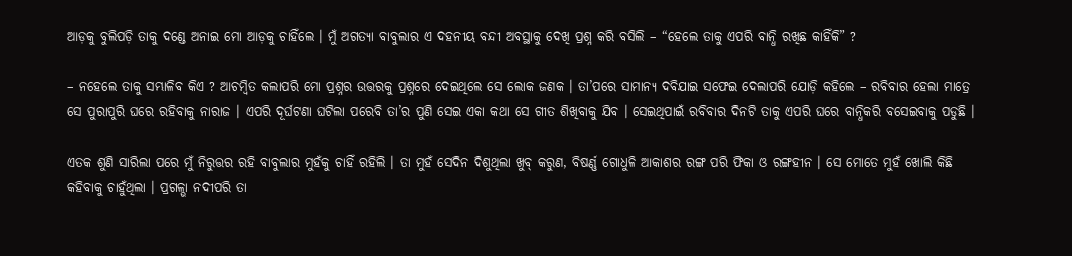ଆଡ଼କୁ ବୁଲିପଡ଼ି ତାକୁ ଦଣ୍ଡେ ଅନାଇ ମୋ ଆଡ଼କୁ ଚାହିଁଲେ । ମୁଁ ଅଗତ୍ୟା ବାବୁଲାର ଏ ଦହନୀୟ ବନ୍ଦୀ ଅବସ୍ଥାକୁ ଦେଖି ପ୍ରଶ୍ନ କରି ବସିଲି – “ହେଲେ ତାକୁ ଏପରି ବାନ୍ଧି ରଖିଛ କାହିଁକି” ?

– ନହେଲେ ତାକୁ ସମ୍ଭାଳିବ କିଏ ? ଆଚମ୍ୱିତ କଲାପରି ମୋ ପ୍ରଶ୍ନର ଉତ୍ତରକୁ ପ୍ରଶ୍ନରେ ଦେଇଥିଲେ ସେ ଲୋକ ଜଣକ । ତା’ପରେ ସାମାନ୍ୟ ଦବିଯାଇ ସଫେଇ ଦେଲାପରି ଯୋଡ଼ି କହିଲେ – ରବିବାର ହେଲା ମାତ୍ରେ ସେ ପୁରାପୁରି ଘରେ ରହିବାକୁ ନାରାଜ । ଏପରି ଦୂର୍ଘଟଣା ଘଟିଲା ପରେବି ତା’ର ପୁଣି ସେଇ ଏକା କଥା ସେ ଗୀତ ଶିଖିବାକୁ ଯିବ । ସେଇଥିପାଇଁ ରବିବାର ଦିନଟି ତାକୁ ଏପରି ଘରେ ବାନ୍ଧିକରି ବସେଇବାକୁ ପଡୁଛି ।

ଏତକ ଶୁଣି ସାରିଲା ପରେ ମୁଁ ନିରୁତ୍ତର ରହି ବାବୁଲାର ମୁହଁକୁ ଚାହିଁ ରହିଲି । ତା ମୁହଁ ସେଦିନ ଦିଶୁଥିଲା ଖୁବ୍ କରୁଣ, ବିଷର୍ଣ୍ଣ ଗୋଧୁଳି ଆକାଶର ରଙ୍ଗ ପରି ଫିକା ଓ ରଙ୍ଗହୀନ । ସେ ମୋତେ ମୁହଁ ଖୋଲି କିଛି କହିବାକୁ ଚାହୁଁଥିଲା । ପ୍ରଗଳ୍ଭା ନଦୀପରି ତା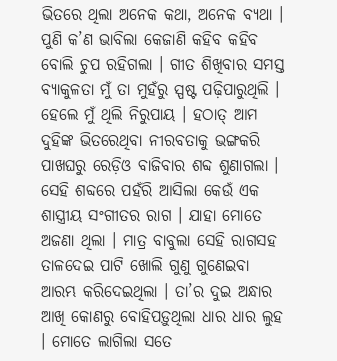ଭିତରେ ଥିଲା ଅନେକ କଥା, ଅନେକ ବ୍ୟଥା । ପୁଣି କ’ଣ ଭାବିଲା କେଜାଣି କହିବ କହିବ ବୋଲି ଚୁପ ରହିଗଲା । ଗୀତ ଶିଖିବାର ସମସ୍ତ ବ୍ୟାକୁଳତା ମୁଁ ତା ମୁହଁରୁ ସ୍ପଷ୍ଟ ପଢ଼ିପାରୁଥିଲି । ହେଲେ ମୁଁ ଥିଲି ନିରୁପାୟ । ହଠାତ୍ ଆମ ଦୁହିଙ୍କ ଭିତରେଥିବା ନୀରବତାକୁ ଭଙ୍ଗକରି ପାଖଘରୁ ରେଡ଼ିଓ ବାଜିବାର ଶବ୍ଦ ଶୁଣାଗଲା । ସେହି ଶବ୍ଦରେ ପହଁରି ଆସିଲା କେଉଁ ଏକ ଶାସ୍ତ୍ରୀୟ ସଂଗୀତର ରାଗ । ଯାହା ମୋତେ ଅଜଣା ଥିଲା । ମାତ୍ର ବାବୁଲା ସେହି ରାଗସହ ତାଳଦେଇ ପାଟି ଖୋଲି ଗୁଣୁ ଗୁଣେଇବା ଆରମ୍ଭ କରିଦେଇଥିଲା । ତା’ର ଦୁଇ ଅନ୍ଧାର ଆଖି କୋଣରୁ ବୋହିପଡ଼ୁଥିଲା ଧାର ଧାର ଲୁହ । ମୋତେ ଲାଗିଲା ସତେ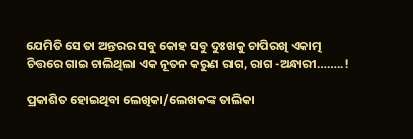ଯେମିତି ସେ ତା ଅନ୍ତରର ସବୁ କୋହ ସବୁ ଦୁଃଖକୁ ଚାପିରଖି ଏକାତ୍ମ ଚିତ୍ତରେ ଗାଇ ଚାଲିଥିଲା ଏକ ନୂତନ କରୁଣ ରାଗ, ରାଗ -ଅନ୍ଧାରୀ……..!

ପ୍ରକାଶିତ ହୋଇଥିବା ଲେଖିକା/ଲେଖକଙ୍କ ତାଲିକା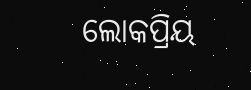ଲୋକପ୍ରିୟ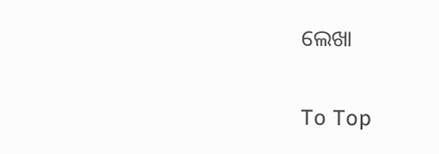ଲେଖା

To Top